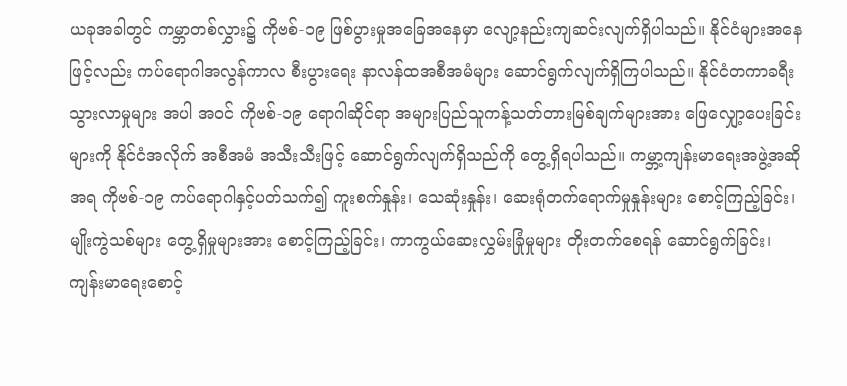ယခုအခါတွင် ကမ္ဘာတစ်လွှား၌ ကိုဗစ်-၁၉ ဖြစ်ပွားမှုအခြေအနေမှာ လျော့နည်းကျဆင်းလျက်ရှိပါသည်။ နိုင်ငံများအနေဖြင့်လည်း ကပ်ရောဂါအလွန်ကာလ စီးပွားရေး နာလန်ထအစီအမံများ ဆောင်ရွက်လျက်ရှိကြပါသည်။ နိုင်ငံတကာခရီးသွားလာမှုများ အပါ အဝင် ကိုဗစ်-၁၉ ရောဂါဆိုင်ရာ အများပြည်သူကန့်သတ်တားမြစ်ချက်များအား ဖြေလျှော့ပေးခြင်းများကို နိုင်ငံအလိုက် အစီအမံ အသီးသီးဖြင့် ဆောင်ရွက်လျက်ရှိသည်ကို တွေ့ရှိရပါသည်။ ကမ္ဘာ့ကျန်းမာရေးအဖွဲ့အဆိုအရ ကိုဗစ်-၁၉ ကပ်ရောဂါနှင့်ပတ်သက်၍ ကူးစက်နှုန်း၊ သေဆုံးနှုန်း၊ ဆေးရုံတက်ရောက်မှုနှုန်းများ စောင့်ကြည့်ခြင်း၊ မျိုးကွဲသစ်များ တွေ့ရှိမှုများအား စောင့်ကြည့်ခြင်း၊ ကာကွယ်ဆေးလွှမ်းခြုံမှုများ တိုးတက်စေရန် ဆောင်ရွက်ခြင်း၊ ကျန်းမာရေးစောင့်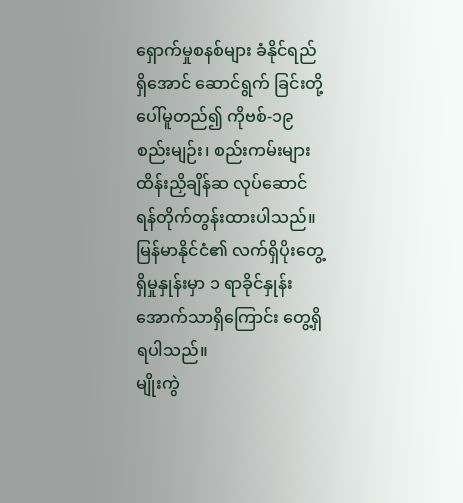ရှောက်မှုစနစ်များ ခံနိုင်ရည်ရှိအောင် ဆောင်ရွက် ခြင်းတို့ပေါ်မူတည်၍ ကိုဗစ်-၁၉ စည်းမျဉ်း၊ စည်းကမ်းများ ထိန်းညှိချိန်ဆ လုပ်ဆောင်ရန်တိုက်တွန်းထားပါသည်။ မြန်မာနိုင်ငံ၏ လက်ရှိပိုးတွေ့ရှိမှုနှုန်းမှာ ၁ ရာခိုင်နှုန်းအောက်သာရှိကြောင်း တွေ့ရှိရပါသည်။
မျိုးကွဲ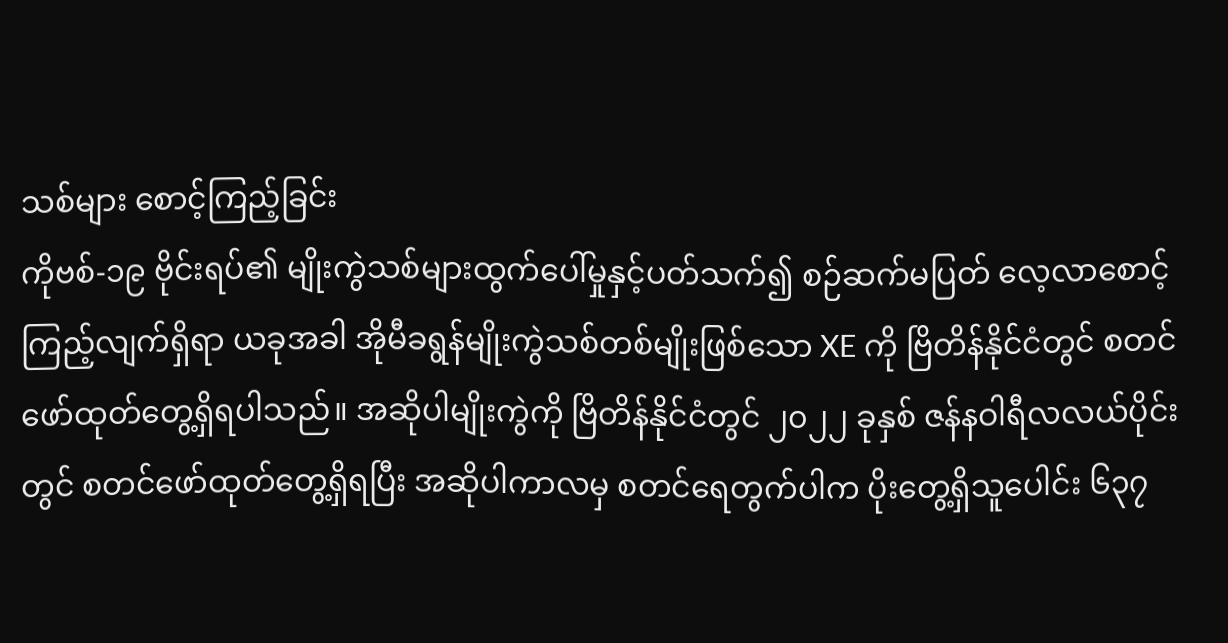သစ်များ စောင့်ကြည့်ခြင်း
ကိုဗစ်-၁၉ ဗိုင်းရပ်၏ မျိုးကွဲသစ်များထွက်ပေါ်မှုနှင့်ပတ်သက်၍ စဉ်ဆက်မပြတ် လေ့လာစောင့်ကြည့်လျက်ရှိရာ ယခုအခါ အိုမီခရွန်မျိုးကွဲသစ်တစ်မျိုးဖြစ်သော XE ကို ဗြိတိန်နိုင်ငံတွင် စတင်ဖော်ထုတ်တွေ့ရှိရပါသည်။ အဆိုပါမျိုးကွဲကို ဗြိတိန်နိုင်ငံတွင် ၂၀၂၂ ခုနှစ် ဇန်နဝါရီလလယ်ပိုင်းတွင် စတင်ဖော်ထုတ်တွေ့ရှိရပြီး အဆိုပါကာလမှ စတင်ရေတွက်ပါက ပိုးတွေ့ရှိသူပေါင်း ၆၃၇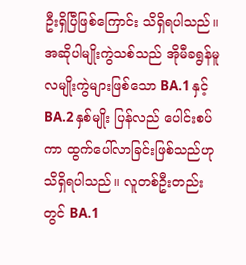ဦးရှိပြီဖြစ်ကြောင်း သိရှိရပါသည်။ အဆိုပါမျိုးကွဲသစ်သည် အိုမီခရွန်မူလမျိုးကွဲများဖြစ်သော BA.1 နှင့် BA.2 နှစ်မျိုး ပြန်လည် ပေါင်းစပ်ကာ ထွက်ပေါ်လာခြင်းဖြစ်သည်ဟု သိရှိရပါသည်။ လူတစ်ဦးတည်းတွင် BA.1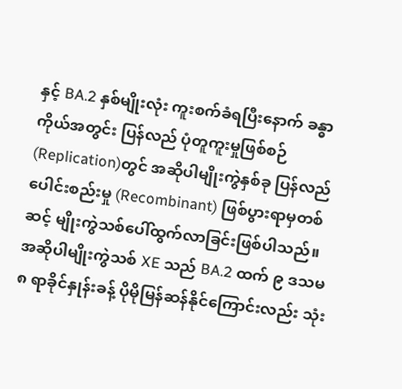နှင့် BA.2 နှစ်မျိုးလုံး ကူးစက်ခံရပြီးနောက် ခန္ဓာကိုယ်အတွင်း ပြန်လည် ပုံတူကူးမှုဖြစ်စဉ်(Replication)တွင် အဆိုပါမျိုးကွဲနှစ်ခု ပြန်လည်ပေါင်းစည်းမှု (Recombinant) ဖြစ်ပွားရာမှတစ်ဆင့် မျိုးကွဲသစ်ပေါ်ထွက်လာခြင်းဖြစ်ပါသည်။
အဆိုပါမျိုးကွဲသစ် XE သည် BA.2 ထက် ၉ ဒသမ ၈ ရာခိုင်နှုန်းခန့် ပိုမိုမြန်ဆန်နိုင်ကြောင်းလည်း သုံး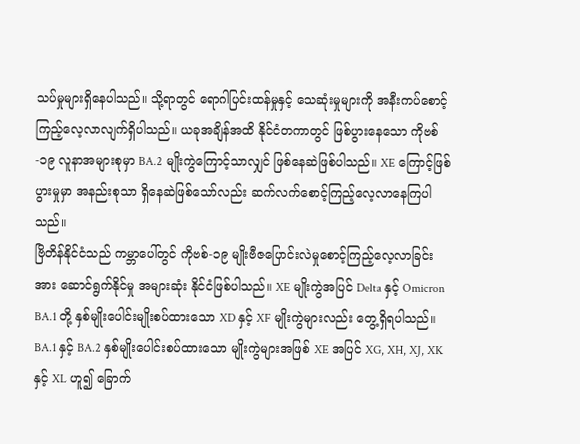သပ်မှုများရှိနေပါသည်။ သို့ရာတွင် ရောဂါပြင်းထန်မှုနှင့် သေဆုံးမှုများကို အနီးကပ်စောင့်ကြည့်လေ့လာလျက်ရှိပါသည်။ ယခုအချိန်အထိ နိုင်ငံတကာတွင် ဖြစ်ပွားနေသော ကိုဗစ်-၁၉ လူနာအများစုမှာ BA.2 မျိုးကွဲကြောင့်သာလျှင် ဖြစ်နေဆဲဖြစ်ပါသည်။ XE ကြောင့်ဖြစ်ပွားမှုမှာ အနည်းစုသာ ရှိနေဆဲဖြစ်သော်လည်း ဆက်လက်စောင့်ကြည့်လေ့လာနေကြပါသည်။
ဗြိတိန်နိုင်ငံသည် ကမ္ဘာပေါ်တွင် ကိုဗစ်-၁၉ မျိုးဗီဇပြောင်းလဲမှုစောင့်ကြည့်လေ့လာခြင်းအား ဆောင်ရွက်နိုင်မှု အများဆုံး နိုင်ငံဖြစ်ပါသည်။ XE မျိုးကွဲအပြင် Delta နှင့် Omicron BA.1 တို့ နှစ်မျိုးပေါင်းမျိုးစပ်ထားသော XD နှင့် XF မျိုးကွဲများလည်း တွေ့ရှိရပါသည်။ BA.1 နှင့် BA.2 နှစ်မျိုးပေါင်းစပ်ထားသော မျိုးကွဲများအဖြစ် XE အပြင် XG, XH, XJ, XK နှင့် XL ဟူ၍ ခြောက်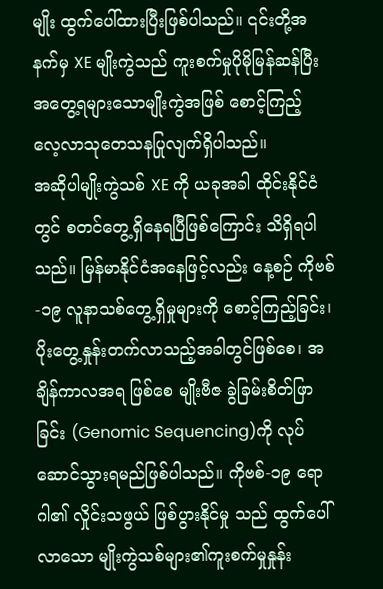မျိုး ထွက်ပေါ်ထားပြီးဖြစ်ပါသည်။ ၎င်းတို့အနက်မှ XE မျိုးကွဲသည် ကူးစက်မှုပိုမိုမြန်ဆန်ပြီး အတွေ့ရများသောမျိုးကွဲအဖြစ် စောင့်ကြည့် လေ့လာသုတေသနပြုလျက်ရှိပါသည်။
အဆိုပါမျိုးကွဲသစ် XE ကို ယခုအခါ ထိုင်းနိုင်ငံတွင် စတင်တွေ့ရှိနေရပြီဖြစ်ကြောင်း သိရှိရပါသည်။ မြန်မာနိုင်ငံအနေဖြင့်လည်း နေ့စဉ် ကိုဗစ်-၁၉ လူနာသစ်တွေ့ရှိမှုများကို စောင့်ကြည့်ခြင်း၊ ပိုးတွေ့နှုန်းတက်လာသည့်အခါတွင်ဖြစ်စေ၊ အချိန်ကာလအရ ဖြစ်စေ မျိုးဗီဇ ခွဲခြမ်းစိတ်ဖြာခြင်း (Genomic Sequencing)ကို လုပ်ဆောင်သွားရမည်ဖြစ်ပါသည်။ ကိုဗစ်-၁၉ ရောဂါ၏ လှိုင်းသဖွယ် ဖြစ်ပွားနိုင်မှု သည် ထွက်ပေါ်လာသော မျိုးကွဲသစ်များ၏ကူးစက်မှုနှုန်း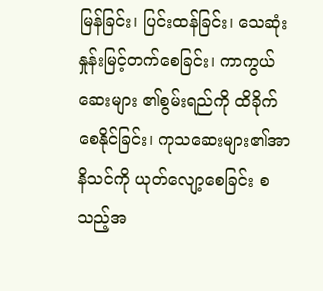မြန်ခြင်း၊ ပြင်းထန်ခြင်း၊ သေဆုံးနှုန်းမြင့်တက်စေခြင်း၊ ကာကွယ်ဆေးများ ၏စွမ်းရည်ကို ထိခိုက်စေနိုင်ခြင်း၊ ကုသဆေးများ၏အာနိသင်ကို ယုတ်လျော့စေခြင်း စသည့်အ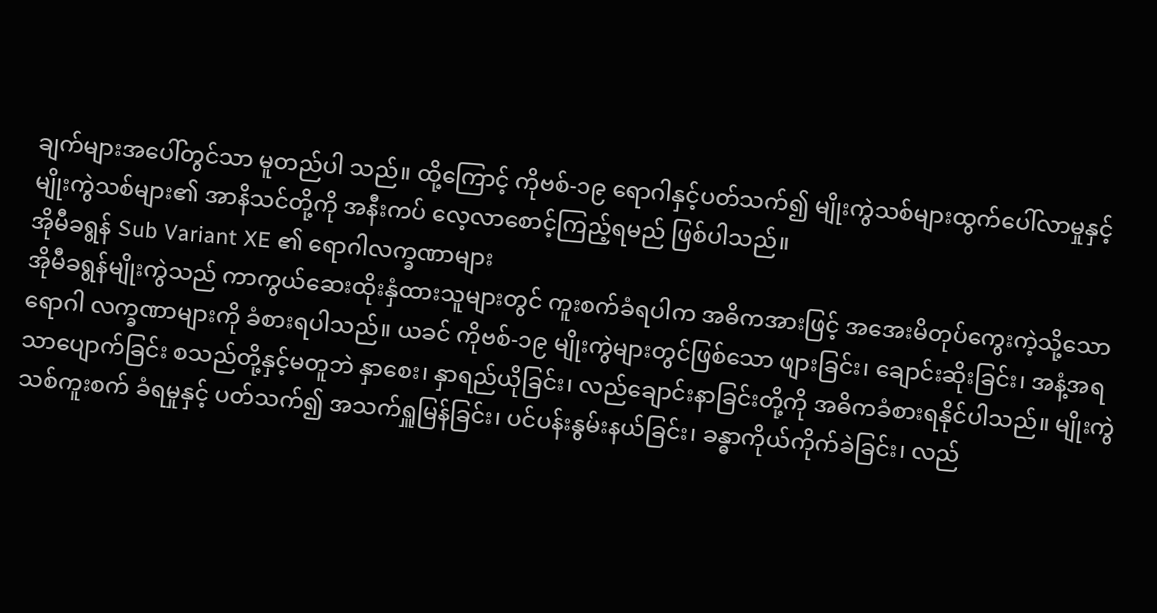ချက်များအပေါ်တွင်သာ မူတည်ပါ သည်။ ထို့ကြောင့် ကိုဗစ်-၁၉ ရောဂါနှင့်ပတ်သက်၍ မျိုးကွဲသစ်များထွက်ပေါ်လာမှုနှင့် မျိုးကွဲသစ်များ၏ အာနိသင်တို့ကို အနီးကပ် လေ့လာစောင့်ကြည့်ရမည် ဖြစ်ပါသည်။
အိုမီခရွန် Sub Variant XE ၏ ရောဂါလက္ခဏာများ
အိုမီခရွန်မျိုးကွဲသည် ကာကွယ်ဆေးထိုးနှံထားသူများတွင် ကူးစက်ခံရပါက အဓိကအားဖြင့် အအေးမိတုပ်ကွေးကဲ့သို့သော ရောဂါ လက္ခဏာများကို ခံစားရပါသည်။ ယခင် ကိုဗစ်-၁၉ မျိုးကွဲများတွင်ဖြစ်သော ဖျားခြင်း၊ ချောင်းဆိုးခြင်း၊ အနံ့အရသာပျောက်ခြင်း စသည်တို့နှင့်မတူဘဲ နှာစေး၊ နှာရည်ယိုခြင်း၊ လည်ချောင်းနာခြင်းတို့ကို အဓိကခံစားရနိုင်ပါသည်။ မျိုးကွဲသစ်ကူးစက် ခံရမှုနှင့် ပတ်သက်၍ အသက်ရှူမြန်ခြင်း၊ ပင်ပန်းနွမ်းနယ်ခြင်း၊ ခန္ဓာကိုယ်ကိုက်ခဲခြင်း၊ လည်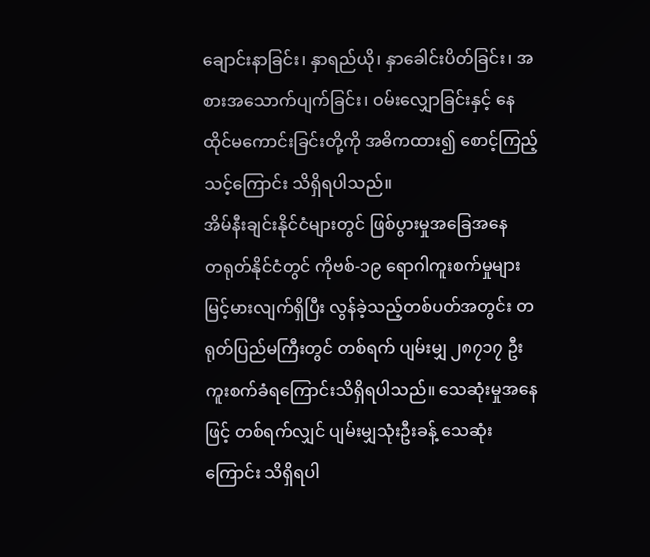ချောင်းနာခြင်း၊ နှာရည်ယို၊ နှာခေါင်းပိတ်ခြင်း၊ အစားအသောက်ပျက်ခြင်း၊ ဝမ်းလျှောခြင်းနှင့် နေထိုင်မကောင်းခြင်းတို့ကို အဓိကထား၍ စောင့်ကြည့် သင့်ကြောင်း သိရှိရပါသည်။
အိမ်နီးချင်းနိုင်ငံများတွင် ဖြစ်ပွားမှုအခြေအနေ
တရုတ်နိုင်ငံတွင် ကိုဗစ်-၁၉ ရောဂါကူးစက်မှုများ မြင့်မားလျက်ရှိပြီး လွန်ခဲ့သည့်တစ်ပတ်အတွင်း တရုတ်ပြည်မကြီးတွင် တစ်ရက် ပျမ်းမျှ ၂၈၇၁၇ ဦး ကူးစက်ခံရကြောင်းသိရှိရပါသည်။ သေဆုံးမှုအနေဖြင့် တစ်ရက်လျှင် ပျမ်းမျှသုံးဦးခန့် သေဆုံးကြောင်း သိရှိရပါ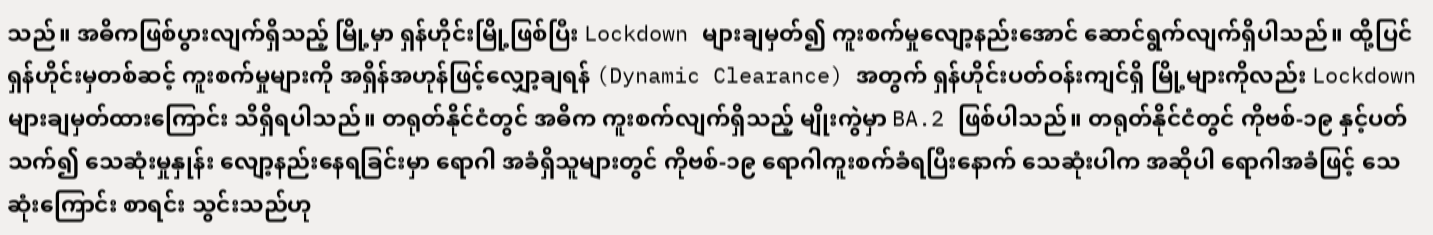သည်။ အဓိကဖြစ်ပွားလျက်ရှိသည့် မြို့မှာ ရှန်ဟိုင်းမြို့ဖြစ်ပြီး Lockdown များချမှတ်၍ ကူးစက်မှုလျော့နည်းအောင် ဆောင်ရွက်လျက်ရှိပါသည်။ ထို့ပြင် ရှန်ဟိုင်းမှတစ်ဆင့် ကူးစက်မှုများကို အရှိန်အဟုန်ဖြင့်လျှော့ချရန် (Dynamic Clearance) အတွက် ရှန်ဟိုင်းပတ်ဝန်းကျင်ရှိ မြို့များကိုလည်း Lockdown များချမှတ်ထားကြောင်း သိရှိရပါသည်။ တရုတ်နိုင်ငံတွင် အဓိက ကူးစက်လျက်ရှိသည့် မျိုးကွဲမှာ BA.2 ဖြစ်ပါသည်။ တရုတ်နိုင်ငံတွင် ကိုဗစ်-၁၉ နှင့်ပတ်သက်၍ သေဆုံးမှုနှုန်း လျော့နည်းနေရခြင်းမှာ ရောဂါ အခံရှိသူများတွင် ကိုဗစ်-၁၉ ရောဂါကူးစက်ခံရပြီးနောက် သေဆုံးပါက အဆိုပါ ရောဂါအခံဖြင့် သေဆုံးကြောင်း စာရင်း သွင်းသည်ဟု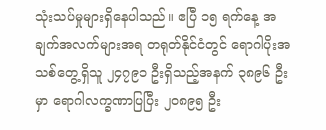သုံးသပ်မှုများရှိနေပါသည်။ ဧပြီ ၁၅ ရက်နေ့ အချက်အလက်များအရ တရုတ်နိုင်ငံတွင် ရောဂါပိုးအသစ်တွေ့ရှိသူ ၂၄၇၉၁ ဦးရှိသည့်အနက် ၃၈၉၆ ဦးမှာ ရောဂါလက္ခဏာပြပြီး ၂၀၈၉၅ ဦး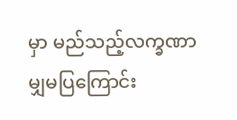မှာ မည်သည့်လက္ခဏာမျှမပြကြောင်း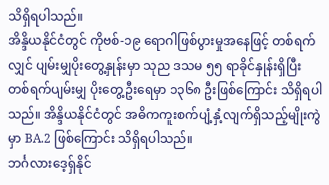သိရှိရပါသည်။
အိန္ဒိယနိုင်ငံတွင် ကိုဗစ်-၁၉ ရောဂါဖြစ်ပွားမှုအနေဖြင့် တစ်ရက်လျှင် ပျမ်းမျှပိုးတွေ့နှုန်းမှာ သုည ဒသမ ၅၅ ရာခိုင်နှုန်းရှိပြီး တစ်ရက်ပျမ်းမျှ ပိုးတွေ့ဦးရေမှာ ၁၃၆၈ ဦးဖြစ်ကြောင်း သိရှိရပါသည်။ အိန္ဒိယနိုင်ငံတွင် အဓိကကူးစက်ပျံ့နှံ့လျက်ရှိသည့်မျိုးကွဲမှာ BA.2 ဖြစ်ကြောင်း သိရှိရပါသည်။
ဘင်္ဂလားဒေ့ရှ်နိုင်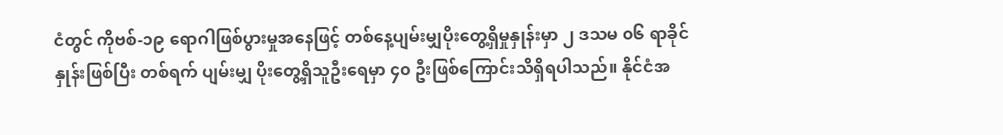ငံတွင် ကိုဗစ်-၁၉ ရောဂါဖြစ်ပွားမှုအနေဖြင့် တစ်နေ့ပျမ်းမျှပိုးတွေ့ရှိမှုနှုန်းမှာ ၂ ဒသမ ၀၆ ရာခိုင်နှုန်းဖြစ်ပြီး တစ်ရက် ပျမ်းမျှ ပိုးတွေ့ရှိသူဦးရေမှာ ၄၀ ဦးဖြစ်ကြောင်းသိရှိရပါသည်။ နိုင်ငံအ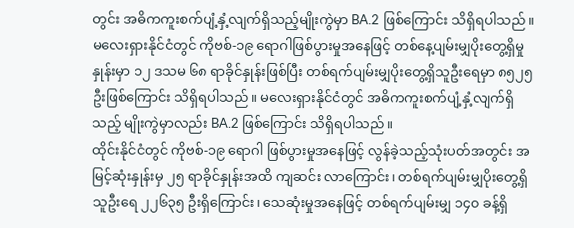တွင်း အဓိကကူးစက်ပျံ့နှံ့လျက်ရှိသည့်မျိုးကွဲမှာ BA.2 ဖြစ်ကြောင်း သိရှိရပါသည်။
မလေးရှားနိုင်ငံတွင် ကိုဗစ်-၁၉ ရောဂါဖြစ်ပွားမှုအနေဖြင့် တစ်နေ့ပျမ်းမျှပိုးတွေ့ရှိမှုနှုန်းမှာ ၁၂ ဒသမ ၆၈ ရာခိုင်နှုန်းဖြစ်ပြီး တစ်ရက်ပျမ်းမျှပိုးတွေ့ရှိသူဦးရေမှာ ၈၅၂၅ ဦးဖြစ်ကြောင်း သိရှိရပါသည်။ မလေးရှားနိုင်ငံတွင် အဓိကကူးစက်ပျံ့နှံ့လျက်ရှိသည့် မျိုးကွဲမှာလည်း BA.2 ဖြစ်ကြောင်း သိရှိရပါသည်။
ထိုင်းနိုင်ငံတွင် ကိုဗစ်-၁၉ ရောဂါ ဖြစ်ပွားမှုအနေဖြင့် လွန်ခဲ့သည့်သုံးပတ်အတွင်း အမြင့်ဆုံးနှုန်းမှ ၂၅ ရာခိုင်နှုန်းအထိ ကျဆင်း လာကြောင်း၊ တစ်ရက်ပျမ်းမျှပိုးတွေ့ရှိသူဦးရေ ၂၂၆၃၅ ဦးရှိကြောင်း၊ သေဆုံးမှုအနေဖြင့် တစ်ရက်ပျမ်းမျှ ၁၄၀ ခန့်ရှိ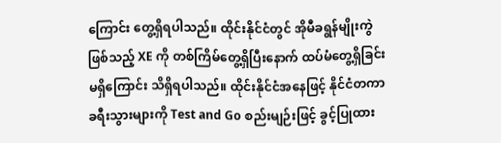ကြောင်း တွေ့ရှိရပါသည်။ ထိုင်းနိုင်ငံတွင် အိုမီခရွန်မျိုးကွဲဖြစ်သည့် XE ကို တစ်ကြိမ်တွေ့ရှိပြီးနောက် ထပ်မံတွေ့ရှိခြင်းမရှိကြောင်း သိရှိရပါသည်။ ထိုင်းနိုင်ငံအနေဖြင့် နိုင်ငံတကာခရီးသွားများကို Test and Go စည်းမျဉ်းဖြင့် ခွင့်ပြုထား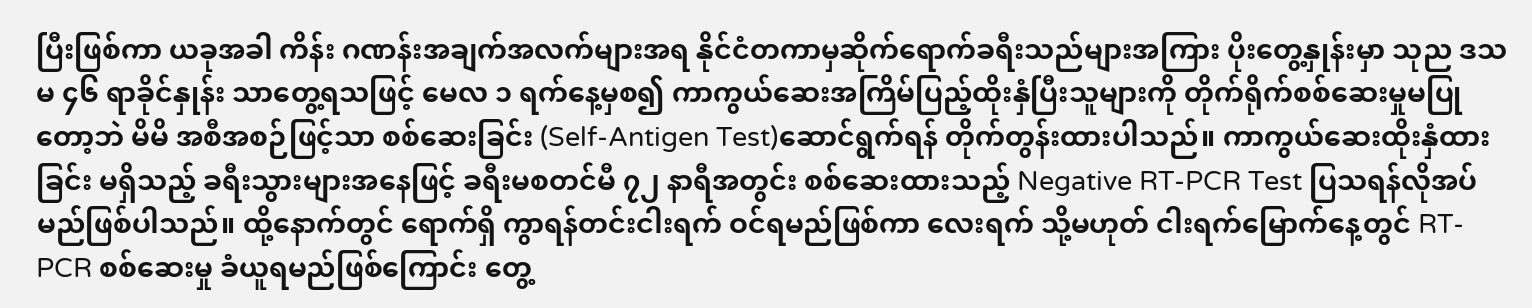ပြီးဖြစ်ကာ ယခုအခါ ကိန်း ဂဏန်းအချက်အလက်များအရ နိုင်ငံတကာမှဆိုက်ရောက်ခရီးသည်များအကြား ပိုးတွေ့နှုန်းမှာ သုည ဒသမ ၄၆ ရာခိုင်နှုန်း သာတွေ့ရသဖြင့် မေလ ၁ ရက်နေ့မှစ၍ ကာကွယ်ဆေးအကြိမ်ပြည့်ထိုးနှံပြီးသူများကို တိုက်ရိုက်စစ်ဆေးမှုမပြုတော့ဘဲ မိမိ အစီအစဉ်ဖြင့်သာ စစ်ဆေးခြင်း (Self-Antigen Test)ဆောင်ရွက်ရန် တိုက်တွန်းထားပါသည်။ ကာကွယ်ဆေးထိုးနှံထားခြင်း မရှိသည့် ခရီးသွားများအနေဖြင့် ခရီးမစတင်မီ ၇၂ နာရီအတွင်း စစ်ဆေးထားသည့် Negative RT-PCR Test ပြသရန်လိုအပ်မည်ဖြစ်ပါသည်။ ထို့နောက်တွင် ရောက်ရှိ ကွာရန်တင်းငါးရက် ဝင်ရမည်ဖြစ်ကာ လေးရက် သို့မဟုတ် ငါးရက်မြောက်နေ့တွင် RT-PCR စစ်ဆေးမှု ခံယူရမည်ဖြစ်ကြောင်း တွေ့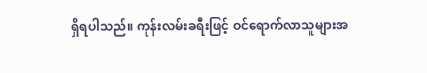ရှိရပါသည်။ ကုန်းလမ်းခရီးဖြင့် ဝင်ရောက်လာသူများအ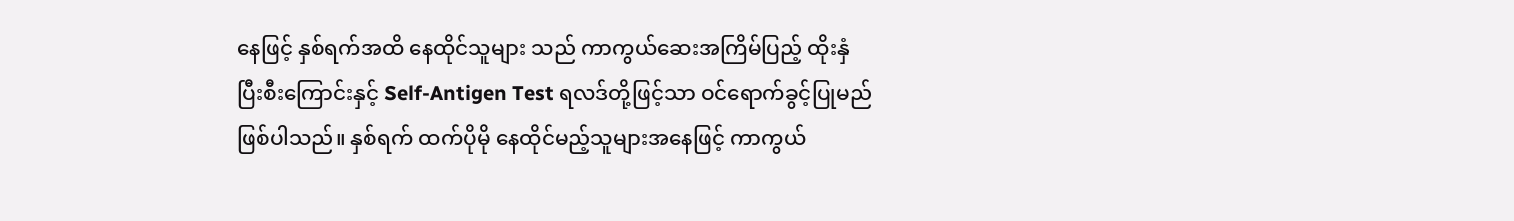နေဖြင့် နှစ်ရက်အထိ နေထိုင်သူများ သည် ကာကွယ်ဆေးအကြိမ်ပြည့် ထိုးနှံပြီးစီးကြောင်းနှင့် Self-Antigen Test ရလဒ်တို့ဖြင့်သာ ဝင်ရောက်ခွင့်ပြုမည်ဖြစ်ပါသည်။ နှစ်ရက် ထက်ပိုမို နေထိုင်မည့်သူများအနေဖြင့် ကာကွယ်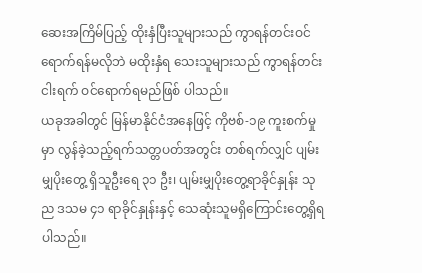ဆေးအကြိမ်ပြည့် ထိုးနှံပြီးသူများသည် ကွာရန်တင်းဝင်ရောက်ရန်မလိုဘဲ မထိုးနှံရ သေးသူများသည် ကွာရန်တင်းငါးရက် ဝင်ရောက်ရမည်ဖြစ် ပါသည်။
ယခုအခါတွင် မြန်မာနိုင်ငံအနေဖြင့် ကိုဗစ်-၁၉ ကူးစက်မှုမှာ လွန်ခဲ့သည့်ရက်သတ္တပတ်အတွင်း တစ်ရက်လျှင် ပျမ်းမျှပိုးတွေ့ ရှိသူဦးရေ ၃၁ ဦး၊ ပျမ်းမျှပိုးတွေ့ရာခိုင်နှုန်း သုည ဒသမ ၄၁ ရာခိုင်နှုန်းနှင့် သေဆုံးသူမရှိကြောင်းတွေ့ရှိရပါသည်။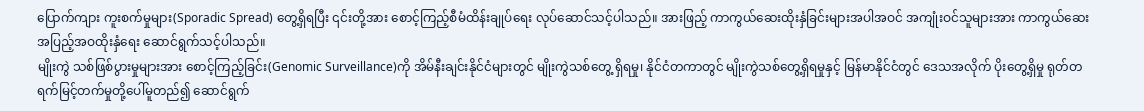ပြောက်ကျား ကူးစက်မှုများ(Sporadic Spread) တွေ့ရှိရပြီး ၎င်းတို့အား စောင့်ကြည့်စီမံထိန်းချုပ်ရေး လုပ်ဆောင်သင့်ပါသည်။ အားဖြည့် ကာကွယ်ဆေးထိုးနှံခြင်းများအပါအဝင် အကျုံးဝင်သူများအား ကာကွယ်ဆေးအပြည့်အဝထိုးနှံရေး ဆောင်ရွက်သင့်ပါသည်။
မျိုးကွဲ သစ်ဖြစ်ပွားမှုများအား စောင့်ကြည့်ခြင်း(Genomic Surveillance)ကို အိမ်နီးချင်းနိုင်ငံများတွင် မျိုးကွဲသစ်တွေ့ ရှိရမှု၊ နိုင်ငံတကာတွင် မျိုးကွဲသစ်တွေ့ရှိရမှုနှင့် မြန်မာနိုင်ငံတွင် ဒေသအလိုက် ပိုးတွေ့ရှိမှု ရုတ်တရက်မြင့်တက်မှုတို့ပေါ်မူတည်၍ ဆောင်ရွက်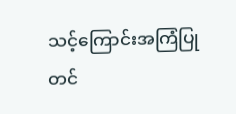သင့်ကြောင်းအကြံပြုတင်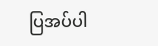ပြအပ်ပါ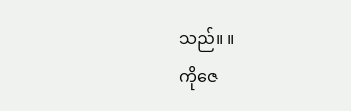သည်။ ။
ကိုဇေ